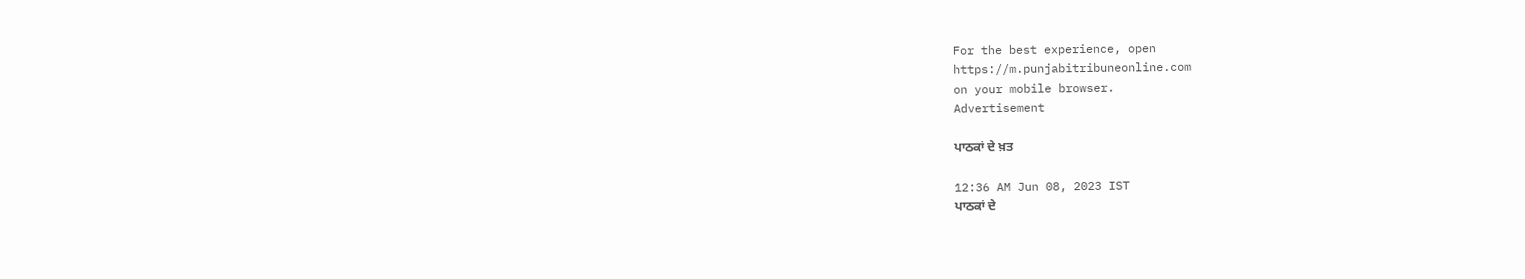For the best experience, open
https://m.punjabitribuneonline.com
on your mobile browser.
Advertisement

ਪਾਠਕਾਂ ਦੇ ਖ਼ਤ

12:36 AM Jun 08, 2023 IST
ਪਾਠਕਾਂ ਦੇ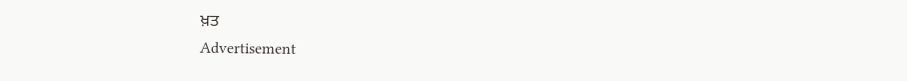ਖ਼ਤ
Advertisement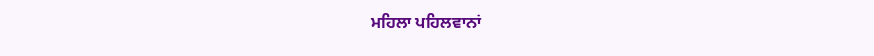ਮਹਿਲਾ ਪਹਿਲਵਾਨਾਂ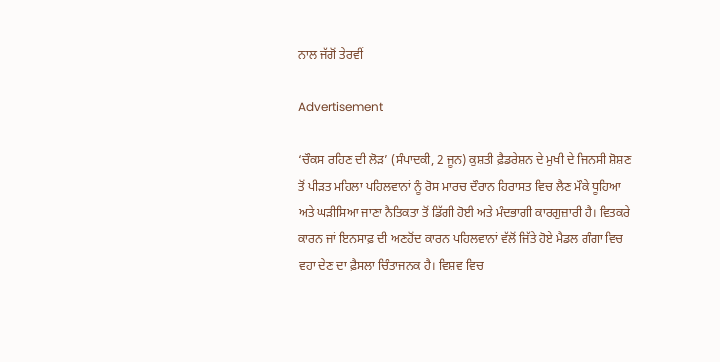ਨਾਲ ਜੱਗੋਂ ਤੇਰਵੀਂ

Advertisement

‘ਚੌਕਸ ਰਹਿਣ ਦੀ ਲੋੜ’ (ਸੰਪਾਦਕੀ, 2 ਜੂਨ) ਕੁਸ਼ਤੀ ਫ਼ੈਡਰੇਸ਼ਨ ਦੇ ਮੁਖੀ ਦੇ ਜਿਨਸੀ ਸ਼ੋਸ਼ਣ ਤੋਂ ਪੀੜਤ ਮਹਿਲਾ ਪਹਿਲਵਾਨਾਂ ਨੂੰ ਰੋਸ ਮਾਰਚ ਦੌਰਾਨ ਹਿਰਾਸਤ ਵਿਚ ਲੈਣ ਮੌਕੇ ਧੂਹਿਆ ਅਤੇ ਘੜੀਸਿਆ ਜਾਣਾ ਨੈਤਿਕਤਾ ਤੋਂ ਡਿੱਗੀ ਹੋਈ ਅਤੇ ਮੰਦਭਾਗੀ ਕਾਰਗੁਜ਼ਾਰੀ ਹੈ। ਵਿਤਕਰੇ ਕਾਰਨ ਜਾਂ ਇਨਸਾਫ਼ ਦੀ ਅਣਹੋਂਦ ਕਾਰਨ ਪਹਿਲਵਾਨਾਂ ਵੱਲੋਂ ਜਿੱਤੇ ਹੋਏ ਮੈਡਲ ਗੰਗਾ ਵਿਚ ਵਹਾ ਦੇਣ ਦਾ ਫ਼ੈਸਲਾ ਚਿੰਤਾਜਨਕ ਹੈ। ਵਿਸ਼ਵ ਵਿਚ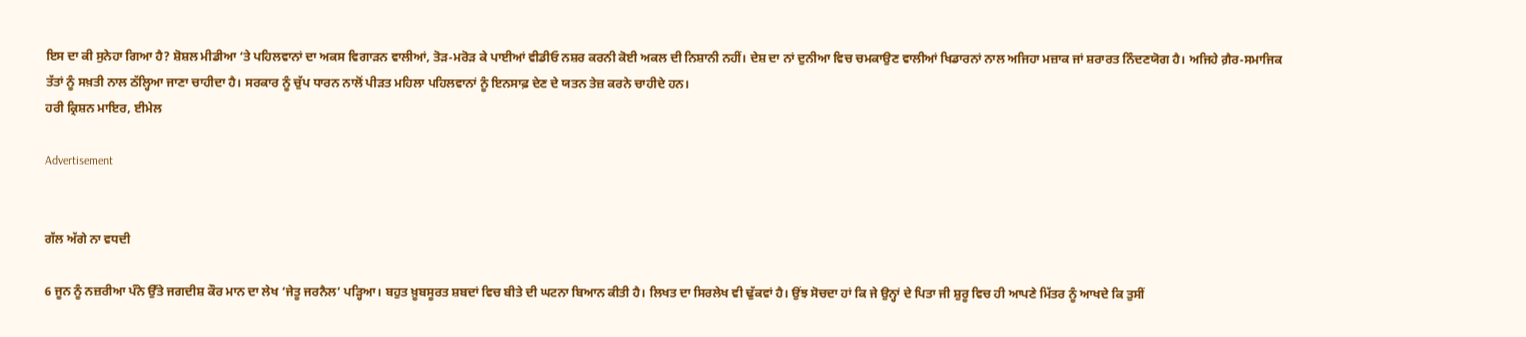ਇਸ ਦਾ ਕੀ ਸੁਨੇਹਾ ਗਿਆ ਹੈ? ਸ਼ੋਸ਼ਲ ਮੀਡੀਆ ‘ਤੇ ਪਹਿਲਵਾਨਾਂ ਦਾ ਅਕਸ ਵਿਗਾੜਨ ਵਾਲੀਆਂ, ਤੋੜ-ਮਰੋੜ ਕੇ ਪਾਈਆਂ ਵੀਡੀਓ ਨਸ਼ਰ ਕਰਨੀ ਕੋਈ ਅਕਲ ਦੀ ਨਿਸ਼ਾਨੀ ਨਹੀਂ। ਦੇਸ਼ ਦਾ ਨਾਂ ਦੁਨੀਆ ਵਿਚ ਚਮਕਾਉਣ ਵਾਲੀਆਂ ਖਿਡਾਰਨਾਂ ਨਾਲ ਅਜਿਹਾ ਮਜ਼ਾਕ ਜਾਂ ਸ਼ਰਾਰਤ ਨਿੰਦਣਯੋਗ ਹੈ। ਅਜਿਹੇ ਗ਼ੈਰ-ਸਮਾਜਿਕ ਤੱਤਾਂ ਨੂੰ ਸਖ਼ਤੀ ਨਾਲ ਠੱਲ੍ਹਿਆ ਜਾਣਾ ਚਾਹੀਦਾ ਹੈ। ਸਰਕਾਰ ਨੂੰ ਚੁੱਪ ਧਾਰਨ ਨਾਲੋਂ ਪੀੜਤ ਮਹਿਲਾ ਪਹਿਲਵਾਨਾਂ ਨੂੰ ਇਨਸਾਫ਼ ਦੇਣ ਦੇ ਯਤਨ ਤੇਜ਼ ਕਰਨੇ ਚਾਹੀਦੇ ਹਨ।
ਹਰੀ ਕ੍ਰਿਸ਼ਨ ਮਾਇਰ, ਈਮੇਲ

Advertisement


ਗੱਲ ਅੱਗੇ ਨਾ ਵਧਦੀ

6 ਜੂਨ ਨੂੰ ਨਜ਼ਰੀਆ ਪੰਨੇ ਉੱਤੇ ਜਗਦੀਸ਼ ਕੌਰ ਮਾਨ ਦਾ ਲੇਖ ‘ਜੇਤੂ ਜਰਨੈਲ’ ਪੜ੍ਹਿਆ। ਬਹੁਤ ਖ਼ੂਬਸੂਰਤ ਸ਼ਬਦਾਂ ਵਿਚ ਬੀਤੇ ਦੀ ਘਟਨਾ ਬਿਆਨ ਕੀਤੀ ਹੈ। ਲਿਖਤ ਦਾ ਸਿਰਲੇਖ ਵੀ ਢੁੱਕਵਾਂ ਹੈ। ਉਂਝ ਸੋਚਦਾ ਹਾਂ ਕਿ ਜੇ ਉਨ੍ਹਾਂ ਦੇ ਪਿਤਾ ਜੀ ਸ਼ੁਰੂ ਵਿਚ ਹੀ ਆਪਣੇ ਮਿੱਤਰ ਨੂੰ ਆਖਦੇ ਕਿ ਤੁਸੀਂ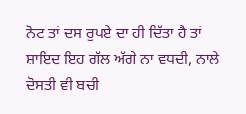ਨੋਟ ਤਾਂ ਦਸ ਰੁਪਏ ਦਾ ਹੀ ਦਿੱਤਾ ਹੈ ਤਾਂ ਸ਼ਾਇਦ ਇਹ ਗੱਲ ਅੱਗੇ ਨਾ ਵਧਦੀ, ਨਾਲੇ ਦੋਸਤੀ ਵੀ ਬਚੀ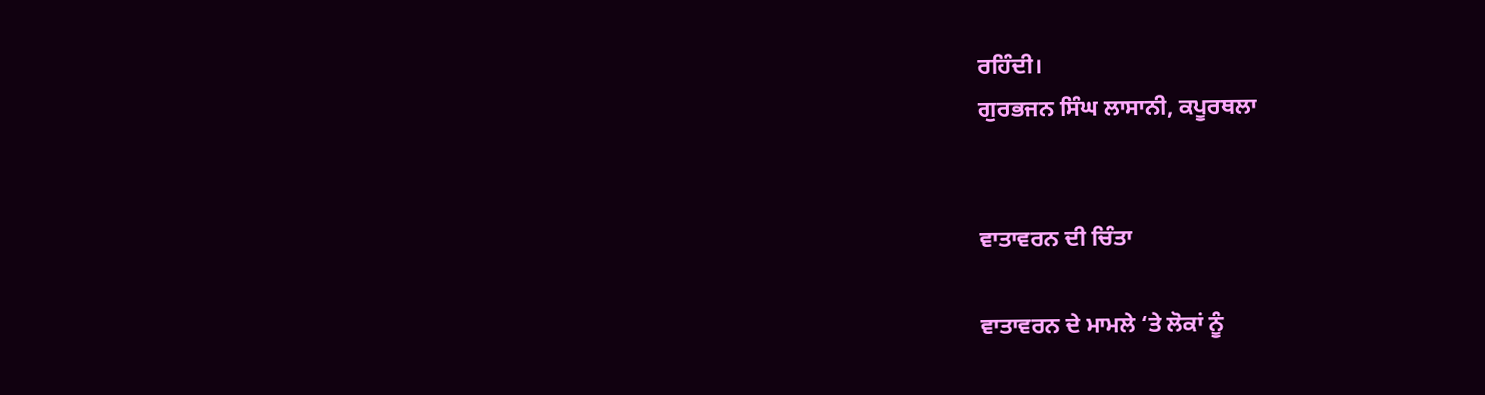ਰਹਿੰਦੀ।
ਗੁਰਭਜਨ ਸਿੰਘ ਲਾਸਾਨੀ, ਕਪੂਰਥਲਾ


ਵਾਤਾਵਰਨ ਦੀ ਚਿੰਤਾ

ਵਾਤਾਵਰਨ ਦੇ ਮਾਮਲੇ ‘ਤੇ ਲੋਕਾਂ ਨੂੰ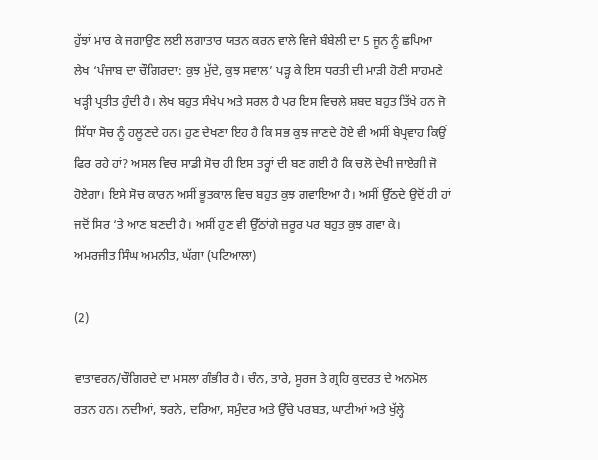ਹੁੱਝਾਂ ਮਾਰ ਕੇ ਜਗਾਉਣ ਲਈ ਲਗਾਤਾਰ ਯਤਨ ਕਰਨ ਵਾਲੇ ਵਿਜੇ ਬੰਬੇਲੀ ਦਾ 5 ਜੂਨ ਨੂੰ ਛਪਿਆ ਲੇਖ ‘ਪੰਜਾਬ ਦਾ ਚੌਗਿਰਦਾ: ਕੁਝ ਮੁੱਦੇ, ਕੁਝ ਸਵਾਲ’ ਪੜ੍ਹ ਕੇ ਇਸ ਧਰਤੀ ਦੀ ਮਾੜੀ ਹੋਣੀ ਸਾਹਮਣੇ ਖੜ੍ਹੀ ਪ੍ਰਤੀਤ ਹੁੰਦੀ ਹੈ। ਲੇਖ ਬਹੁਤ ਸੰਖੇਪ ਅਤੇ ਸਰਲ ਹੈ ਪਰ ਇਸ ਵਿਚਲੇ ਸ਼ਬਦ ਬਹੁਤ ਤਿੱਖੇ ਹਨ ਜੋ ਸਿੱਧਾ ਸੋਚ ਨੂੰ ਹਲੂਣਦੇ ਹਨ। ਹੁਣ ਦੇਖਣਾ ਇਹ ਹੈ ਕਿ ਸਭ ਕੁਝ ਜਾਣਦੇ ਹੋਏ ਵੀ ਅਸੀਂ ਬੇਪ੍ਰਵਾਹ ਕਿਉਂ ਫਿਰ ਰਹੇ ਹਾਂ? ਅਸਲ ਵਿਚ ਸਾਡੀ ਸੋਚ ਹੀ ਇਸ ਤਰ੍ਹਾਂ ਦੀ ਬਣ ਗਈ ਹੈ ਕਿ ਚਲੋ ਦੇਖੀ ਜਾਏਗੀ ਜੋ ਹੋਏਗਾ। ਇਸੇ ਸੋਚ ਕਾਰਨ ਅਸੀਂ ਭੂਤਕਾਲ ਵਿਚ ਬਹੁਤ ਕੁਝ ਗਵਾਇਆ ਹੈ। ਅਸੀਂ ਉੱਠਦੇ ਉਦੋਂ ਹੀ ਹਾਂ ਜਦੋਂ ਸਿਰ ‘ਤੇ ਆਣ ਬਣਦੀ ਹੈ। ਅਸੀਂ ਹੁਣ ਵੀ ਉੱਠਾਂਗੇ ਜ਼ਰੂਰ ਪਰ ਬਹੁਤ ਕੁਝ ਗਵਾ ਕੇ।
ਅਮਰਜੀਤ ਸਿੰਘ ਅਮਨੀਤ, ਘੱਗਾ (ਪਟਿਆਲਾ)

(2)

ਵਾਤਾਵਰਨ/ਚੌਗਿਰਦੇ ਦਾ ਮਸਲਾ ਗੰਭੀਰ ਹੈ। ਚੰਨ, ਤਾਰੇ, ਸੂਰਜ ਤੇ ਗ੍ਰਹਿ ਕੁਦਰਤ ਦੇ ਅਨਮੋਲ ਰਤਨ ਹਨ। ਨਦੀਆਂ, ਝਰਨੇ, ਦਰਿਆ, ਸਮੁੰਦਰ ਅਤੇ ਉੱਚੇ ਪਰਬਤ, ਘਾਟੀਆਂ ਅਤੇ ਖੁੱਲ੍ਹੇ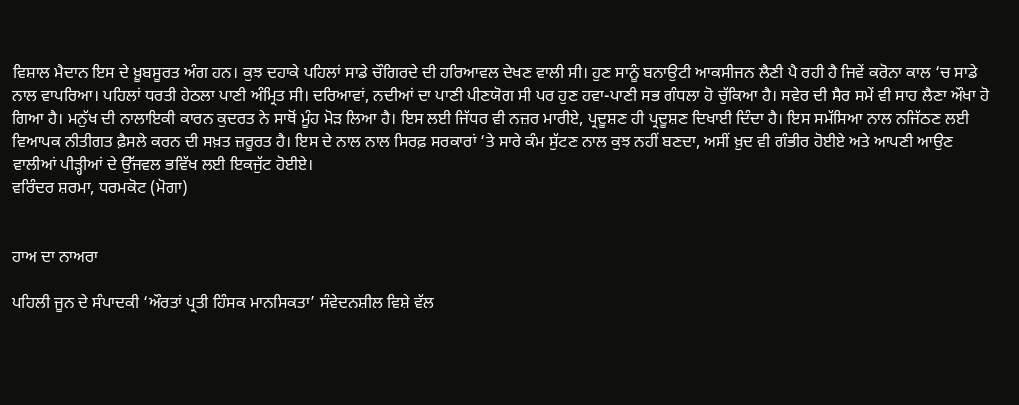ਵਿਸ਼ਾਲ ਮੈਦਾਨ ਇਸ ਦੇ ਖ਼ੂਬਸੂਰਤ ਅੰਗ ਹਨ। ਕੁਝ ਦਹਾਕੇ ਪਹਿਲਾਂ ਸਾਡੇ ਚੌਗਿਰਦੇ ਦੀ ਹਰਿਆਵਲ ਦੇਖਣ ਵਾਲੀ ਸੀ। ਹੁਣ ਸਾਨੂੰ ਬਨਾਉਟੀ ਆਕਸੀਜਨ ਲੈਣੀ ਪੈ ਰਹੀ ਹੈ ਜਿਵੇਂ ਕਰੋਨਾ ਕਾਲ ‘ਚ ਸਾਡੇ ਨਾਲ ਵਾਪਰਿਆ। ਪਹਿਲਾਂ ਧਰਤੀ ਹੇਠਲਾ ਪਾਣੀ ਅੰਮ੍ਰਿਤ ਸੀ। ਦਰਿਆਵਾਂ, ਨਦੀਆਂ ਦਾ ਪਾਣੀ ਪੀਣਯੋਗ ਸੀ ਪਰ ਹੁਣ ਹਵਾ-ਪਾਣੀ ਸਭ ਗੰਧਲਾ ਹੋ ਚੁੱਕਿਆ ਹੈ। ਸਵੇਰ ਦੀ ਸੈਰ ਸਮੇਂ ਵੀ ਸਾਹ ਲੈਣਾ ਔਖਾ ਹੋ ਗਿਆ ਹੈ। ਮਨੁੱਖ ਦੀ ਨਾਲਾਇਕੀ ਕਾਰਨ ਕੁਦਰਤ ਨੇ ਸਾਥੋਂ ਮੂੰਹ ਮੋੜ ਲਿਆ ਹੈ। ਇਸ ਲਈ ਜਿੱਧਰ ਵੀ ਨਜ਼ਰ ਮਾਰੀਏ, ਪ੍ਰਦੂਸ਼ਣ ਹੀ ਪ੍ਰਦੂਸ਼ਣ ਦਿਖਾਈ ਦਿੰਦਾ ਹੈ। ਇਸ ਸਮੱਸਿਆ ਨਾਲ ਨਜਿੱਠਣ ਲਈ ਵਿਆਪਕ ਨੀਤੀਗਤ ਫ਼ੈਸਲੇ ਕਰਨ ਦੀ ਸਖ਼ਤ ਜ਼ਰੂਰਤ ਹੈ। ਇਸ ਦੇ ਨਾਲ ਨਾਲ ਸਿਰਫ਼ ਸਰਕਾਰਾਂ ‘ਤੇ ਸਾਰੇ ਕੰਮ ਸੁੱਟਣ ਨਾਲ ਕੁਝ ਨਹੀਂ ਬਣਦਾ, ਅਸੀਂ ਖ਼ੁਦ ਵੀ ਗੰਭੀਰ ਹੋਈਏ ਅਤੇ ਆਪਣੀ ਆਉਣ ਵਾਲੀਆਂ ਪੀੜ੍ਹੀਆਂ ਦੇ ਉੱਜਵਲ ਭਵਿੱਖ ਲਈ ਇਕਜੁੱਟ ਹੋਈਏ।
ਵਰਿੰਦਰ ਸ਼ਰਮਾ, ਧਰਮਕੋਟ (ਮੋਗਾ)


ਹਾਅ ਦਾ ਨਾਅਰਾ

ਪਹਿਲੀ ਜੂਨ ਦੇ ਸੰਪਾਦਕੀ ‘ਔਰਤਾਂ ਪ੍ਰਤੀ ਹਿੰਸਕ ਮਾਨਸਿਕਤਾ’ ਸੰਵੇਦਨਸ਼ੀਲ ਵਿਸ਼ੇ ਵੱਲ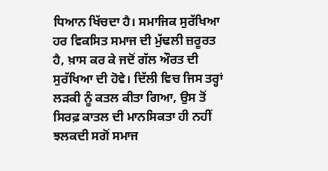ਧਿਆਨ ਖਿੱਚਦਾ ਹੈ। ਸਮਾਜਿਕ ਸੁਰੱਖਿਆ ਹਰ ਵਿਕਸਿਤ ਸਮਾਜ ਦੀ ਮੁੱਢਲੀ ਜ਼ਰੂਰਤ ਹੈ, ਖ਼ਾਸ ਕਰ ਕੇ ਜਦੋਂ ਗੱਲ ਔਰਤ ਦੀ ਸੁਰੱਖਿਆ ਦੀ ਹੋਵੇ। ਦਿੱਲੀ ਵਿਚ ਜਿਸ ਤਰ੍ਹਾਂ ਲੜਕੀ ਨੂੰ ਕਤਲ ਕੀਤਾ ਗਿਆ, ਉਸ ਤੋਂ ਸਿਰਫ਼ ਕਾਤਲ ਦੀ ਮਾਨਸਿਕਤਾ ਹੀ ਨਹੀਂ ਝਲਕਦੀ ਸਗੋਂ ਸਮਾਜ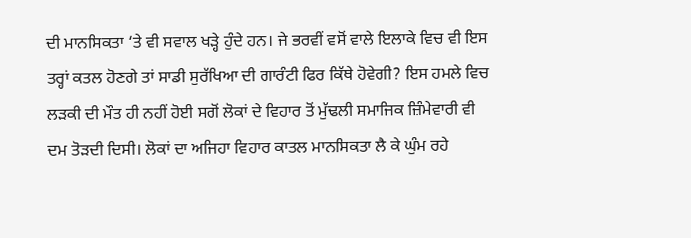ਦੀ ਮਾਨਸਿਕਤਾ ‘ਤੇ ਵੀ ਸਵਾਲ ਖੜ੍ਹੇ ਹੁੰਦੇ ਹਨ। ਜੇ ਭਰਵੀਂ ਵਸੋਂ ਵਾਲੇ ਇਲਾਕੇ ਵਿਚ ਵੀ ਇਸ ਤਰ੍ਹਾਂ ਕਤਲ ਹੋਣਗੇ ਤਾਂ ਸਾਡੀ ਸੁਰੱਖਿਆ ਦੀ ਗਾਰੰਟੀ ਫਿਰ ਕਿੱਥੇ ਹੋਵੇਗੀ? ਇਸ ਹਮਲੇ ਵਿਚ ਲੜਕੀ ਦੀ ਮੌਤ ਹੀ ਨਹੀਂ ਹੋਈ ਸਗੋਂ ਲੋਕਾਂ ਦੇ ਵਿਹਾਰ ਤੋਂ ਮੁੱਢਲੀ ਸਮਾਜਿਕ ਜ਼ਿੰਮੇਵਾਰੀ ਵੀ ਦਮ ਤੋੜਦੀ ਦਿਸੀ। ਲੋਕਾਂ ਦਾ ਅਜਿਹਾ ਵਿਹਾਰ ਕਾਤਲ ਮਾਨਸਿਕਤਾ ਲੈ ਕੇ ਘੁੰਮ ਰਹੇ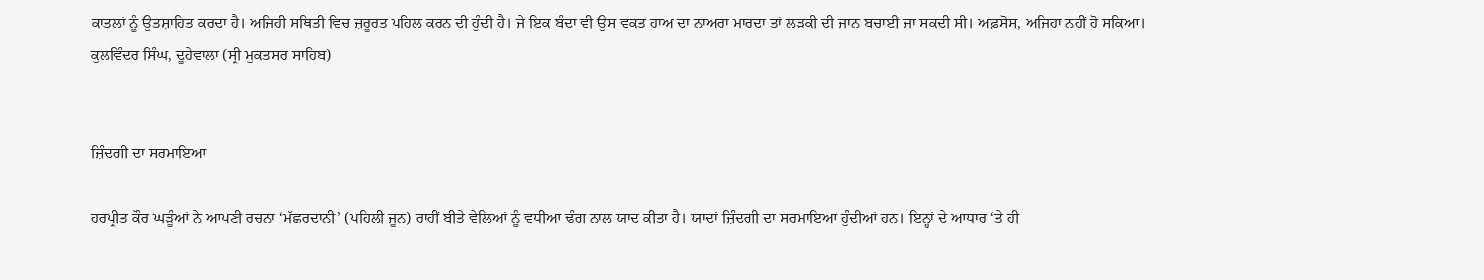ਕਾਤਲਾਂ ਨੂੰ ਉਤਸ਼ਾਹਿਤ ਕਰਦਾ ਹੈ। ਅਜਿਹੀ ਸਥਿਤੀ ਵਿਚ ਜ਼ਰੂਰਤ ਪਹਿਲ ਕਰਨ ਦੀ ਹੁੰਦੀ ਹੈ। ਜੇ ਇਕ ਬੰਦਾ ਵੀ ਉਸ ਵਕਤ ਹਾਅ ਦਾ ਨਾਅਰਾ ਮਾਰਦਾ ਤਾਂ ਲੜਕੀ ਦੀ ਜਾਨ ਬਚਾਈ ਜਾ ਸਕਦੀ ਸੀ। ਅਫ਼ਸੋਸ, ਅਜਿਹਾ ਨਹੀਂ ਹੋ ਸਕਿਆ।
ਕੁਲਵਿੰਦਰ ਸਿੰਘ, ਦੂਹੇਵਾਲਾ (ਸ੍ਰੀ ਮੁਕਤਸਰ ਸਾਹਿਬ)


ਜ਼ਿੰਦਗੀ ਦਾ ਸਰਮਾਇਆ

ਹਰਪ੍ਰੀਤ ਕੌਰ ਘੜੂੰਆਂ ਨੇ ਆਪਣੀ ਰਚਨਾ ‘ਮੱਛਰਦਾਨੀ’ (ਪਹਿਲੀ ਜੂਨ) ਰਾਹੀਂ ਬੀਤੇ ਵੇਲਿਆਂ ਨੂੰ ਵਧੀਆ ਢੰਗ ਨਾਲ ਯਾਦ ਕੀਤਾ ਹੈ। ਯਾਦਾਂ ਜ਼ਿੰਦਗੀ ਦਾ ਸਰਮਾਇਆ ਹੁੰਦੀਆਂ ਹਨ। ਇਨ੍ਹਾਂ ਦੇ ਆਧਾਰ ‘ਤੇ ਹੀ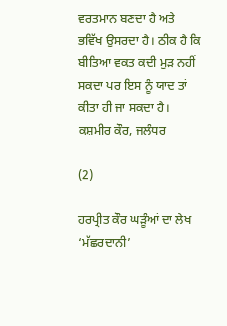ਵਰਤਮਾਨ ਬਣਦਾ ਹੈ ਅਤੇ ਭਵਿੱਖ ਉਸਰਦਾ ਹੈ। ਠੀਕ ਹੈ ਕਿ ਬੀਤਿਆ ਵਕਤ ਕਦੀ ਮੁੜ ਨਹੀਂ ਸਕਦਾ ਪਰ ਇਸ ਨੂੰ ਯਾਦ ਤਾਂ ਕੀਤਾ ਹੀ ਜਾ ਸਕਦਾ ਹੈ।
ਕਸ਼ਮੀਰ ਕੌਰ, ਜਲੰਧਰ

(2)

ਹਰਪ੍ਰੀਤ ਕੌਰ ਘੜੂੰਆਂ ਦਾ ਲੇਖ ‘ਮੱਛਰਦਾਨੀ’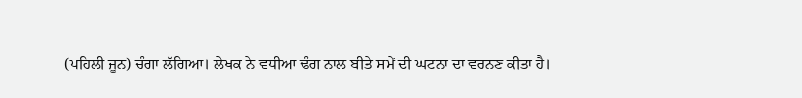(ਪਹਿਲੀ ਜੂਨ) ਚੰਗਾ ਲੱਗਿਆ। ਲੇਖਕ ਨੇ ਵਧੀਆ ਢੰਗ ਨਾਲ ਬੀਤੇ ਸਮੇਂ ਦੀ ਘਟਨਾ ਦਾ ਵਰਨਣ ਕੀਤਾ ਹੈ।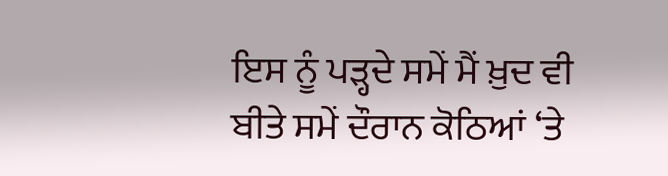ਇਸ ਨੂੰ ਪੜ੍ਹਦੇ ਸਮੇਂ ਮੈਂ ਖ਼ੁਦ ਵੀ ਬੀਤੇ ਸਮੇਂ ਦੌਰਾਨ ਕੋਠਿਆਂ ‘ਤੇ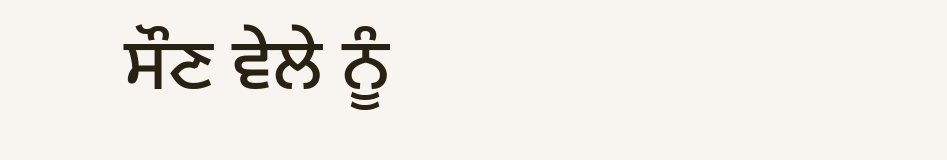ਸੌਣ ਵੇਲੇ ਨੂੰ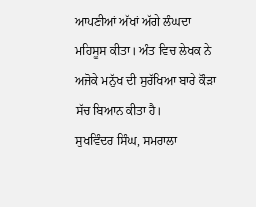ਆਪਣੀਆਂ ਅੱਖਾਂ ਅੱਗੇ ਲੰਘਦਾ ਮਹਿਸੂਸ ਕੀਤਾ। ਅੰਤ ਵਿਚ ਲੇਖਕ ਨੇ ਅਜੋਕੇ ਮਨੁੱਖ ਦੀ ਸੁਰੱਖਿਆ ਬਾਰੇ ਕੌੜਾ ਸੱਚ ਬਿਆਨ ਕੀਤਾ ਹੈ।
ਸੁਖਵਿੰਦਰ ਸਿੰਘ, ਸਮਰਾਲਾ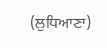(ਲੁਧਿਆਣਾ)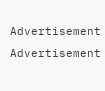Advertisement
Advertisement